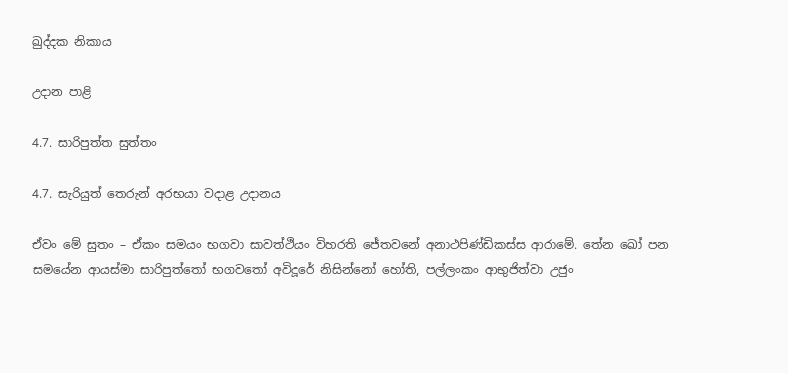ඛුද්දක නිකාය

උදාන පාළි

4.7. සාරිපුත්ත සුත්තං

4.7. සැරියුත් තෙරුන් අරභයා වදාළ උදානය

ඒවං මේ සුතං – ඒකං සමයං භගවා සාවත්ථියං විහරති ජේතවනේ අනාථපිණ්ඩිකස්ස ආරාමේ. තේන ඛෝ පන සමයේන ආයස්මා සාරිපුත්තෝ භගවතෝ අවිදූරේ නිසින්නෝ හෝති, පල්ලංකං ආභුජිත්වා උජුං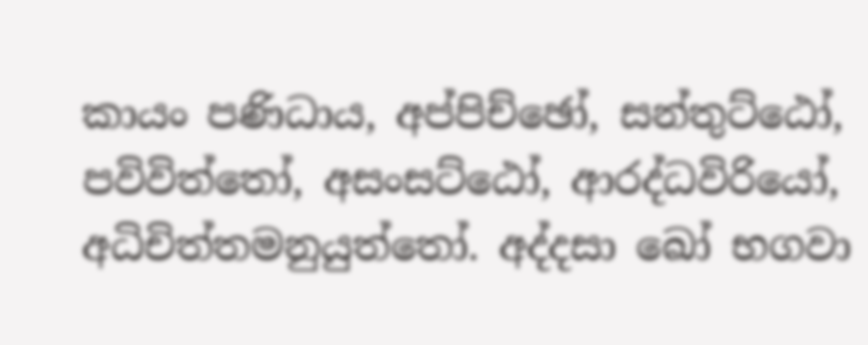කායං පණිධාය, අප්පිච්ඡෝ, සන්තුට්ඨෝ, පවිවිත්තෝ, අසංසට්ඨෝ, ආරද්ධවිරියෝ, අධිචිත්තමනුයුත්තෝ. අද්දසා ඛෝ භගවා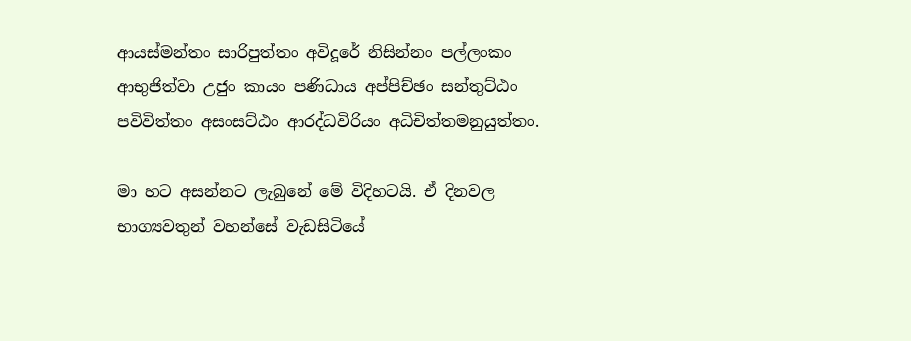ආයස්මන්තං සාරිපුත්තං අවිදූරේ නිසින්නං පල්ලංකං ආභුජිත්වා උජුං කායං පණිධාය අප්පිච්ඡං සන්තුට්ඨං පවිවිත්තං අසංසට්ඨං ආරද්ධවිරියං අධිචිත්තමනුයුත්තං.

මා හට අසන්නට ලැබුනේ මේ විදිහටයි. ඒ දිනවල භාග්‍යවතුන් වහන්සේ වැඩසිටියේ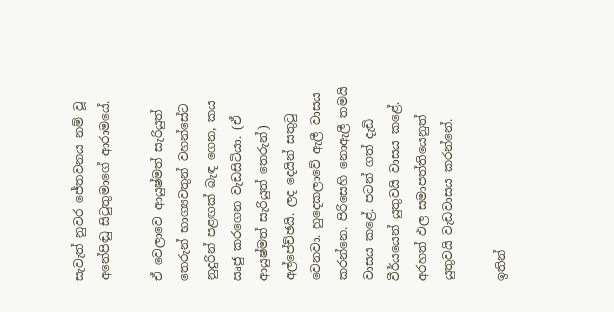සැවැත් නුවර ජේතවනය නම් වූ අනේපිඬු සිටුතුමාගේ ආරාමයේ.

ඒ වෙලාවෙ ආයුෂ්මත් සැරියුත් තෙරුන් භාග්‍යවතුන් වහන්සේට නුදුරින් පළඟක් බැඳ ගෙන, කය ඍජු කරගෙන වැඩසිටියා. (ඒ ආයුෂ්මත් සැරියුත් තෙරුන්) අල්පේච්ඡයි. ලද දෙයින් සතුටු වෙනවා. හුදෙකලාවේ ඇලී වාසය කරන්නෙ. පිරිසෙහි නොඇලී තමයි වාසය කළේ. පටන් ගත් දැඩි වීර්යයෙන් යුතුවයි වාසය කළේ. අරහත් ඵල සමාපත්තියෙනුත් යුතුවයි වැඩවාසය කරන්නේ.

ඉතින්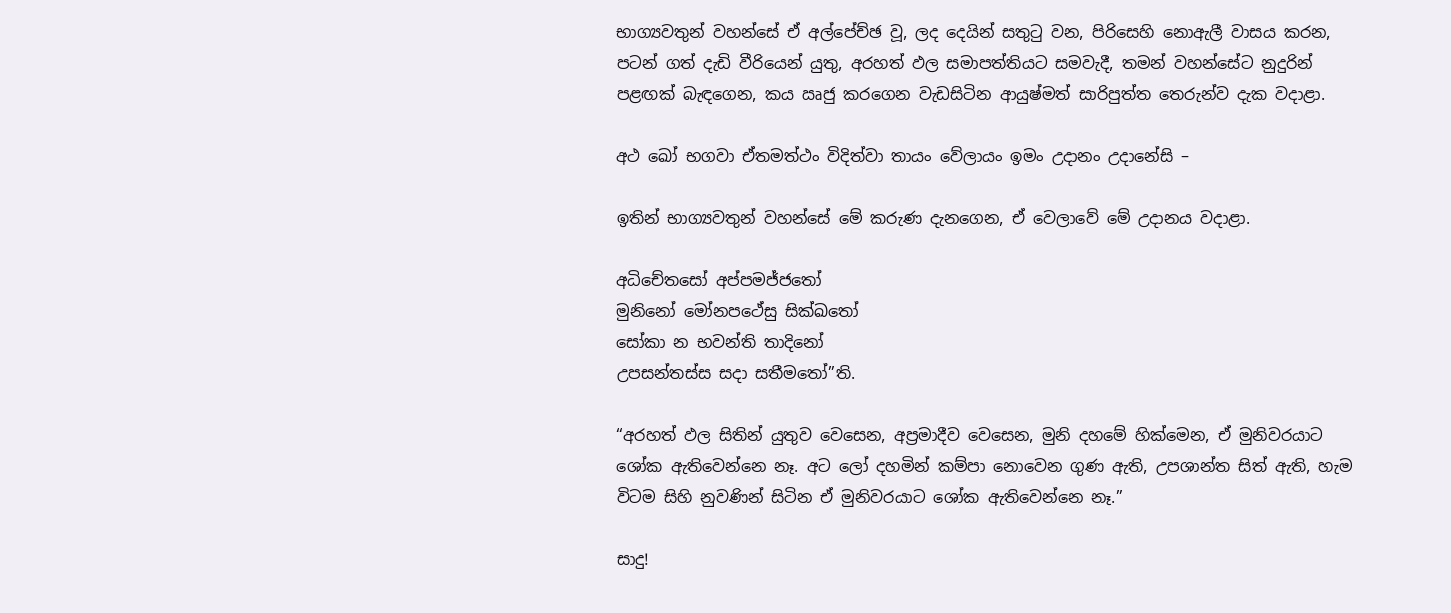භාග්‍යවතුන් වහන්සේ ඒ අල්පේච්ඡ වූ, ලද දෙයින් සතුටු වන, පිරිසෙහි නොඇලී වාසය කරන, පටන් ගත් දැඩි වීරියෙන් යුතු, අරහත් ඵල සමාපත්තියට සමවැදී, තමන් වහන්සේට නුදුරින් පළඟක් බැඳගෙන, කය ඍජු කරගෙන වැඩසිටින ආයුෂ්මත් සාරිපුත්ත තෙරුන්ව දැක වදාළා.

අථ ඛෝ භගවා ඒතමත්ථං විදිත්වා තායං වේලායං ඉමං උදානං උදානේසි –

ඉතින් භාග්‍යවතුන් වහන්සේ මේ කරුණ දැනගෙන, ඒ වෙලාවේ මේ උදානය වදාළා.

අධිචේතසෝ අප්පමජ්ජතෝ
මුනිනෝ මෝනපථේසු සික්ඛතෝ
සෝකා න භවන්ති තාදිනෝ
උපසන්තස්ස සදා සතීමතෝ”ති.

“අරහත් ඵල සිතින් යුතුව වෙසෙන, අප්‍රමාදීව වෙසෙන, මුනි දහමේ හික්මෙන, ඒ මුනිවරයාට ශෝක ඇතිවෙන්නෙ නෑ. අට ලෝ දහමින් කම්පා නොවෙන ගුණ ඇති, උපශාන්ත සිත් ඇති, හැම විටම සිහි නුවණින් සිටින ඒ මුනිවරයාට ශෝක ඇතිවෙන්නෙ නෑ.”

සාදු!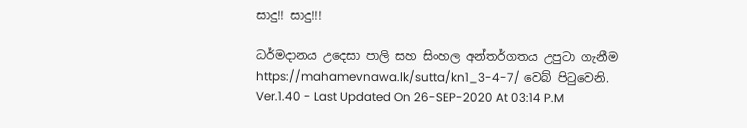සාදු!! සාදු!!!

ධර්මදානය උදෙසා පාලි සහ සිංහල අන්තර්ගතය උපුටා ගැනීම https://mahamevnawa.lk/sutta/kn1_3-4-7/ වෙබ් පිටුවෙනි.
Ver.1.40 - Last Updated On 26-SEP-2020 At 03:14 P.M